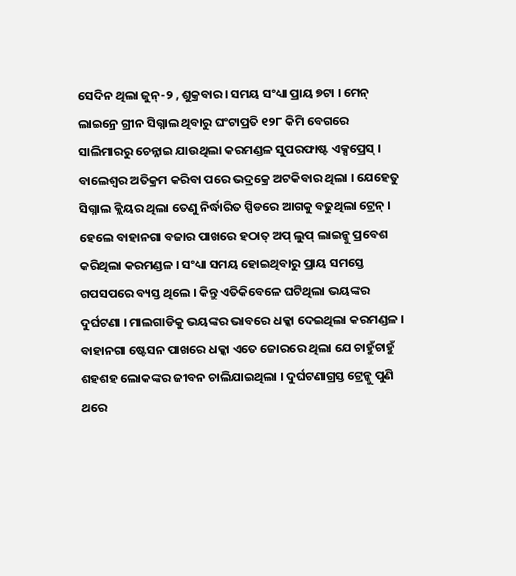ସେଦିନ ଥିଲା ଜୁନ୍-୨ , ଶୁକ୍ରବାର । ସମୟ ସଂଧ୍ୟା ପ୍ରାୟ ୭ଟା । ମେନ୍ ଲାଇନ୍ରେ ଗ୍ରୀନ ସିଗ୍ନାଲ ଥିବାରୁ ଘଂଟାପ୍ରତି ୧୨୮ କିମି ବେଗରେ ସାଲିମାରରୁ ଚେନ୍ନାଇ ଯାଉଥିଲା କରମଣ୍ଡଳ ସୁପରଫାଷ୍ଟ ଏକ୍ସପ୍ରେସ୍ । ବାଲେଶ୍ୱର ଅତିକ୍ରମ କରିବା ପରେ ଭଦ୍ରକ୍ରେ ଅଟକିବାର ଥିଲା । ଯେହେତୁ ସିଗ୍ନାଲ କ୍ଲିୟର ଥିଲା ତେଣୁ ନିର୍ଦ୍ଧାରିତ ସ୍ପିଡରେ ଆଗକୁ ବଢୁଥିଲା ଟ୍ରେନ୍ । ହେଲେ ବାହାନଗା ବଜାର ପାଖରେ ହଠାତ୍ ଅପ୍ ଲୁପ୍ ଲାଇନ୍କୁ ପ୍ରବେଶ କରିଥିଲା କରମଣ୍ଡଳ । ସଂଧ୍ୟା ସମୟ ହୋଇଥିବାରୁ ପ୍ରାୟ ସମସ୍ତେ ଗପସପରେ ବ୍ୟସ୍ତ ଥିଲେ । କିନ୍ତୁ ଏତିକିବେଳେ ଘଟିଥିଲା ଭୟଙ୍କର ଦୁର୍ଘଟଣା । ମାଲଗାଡିକୁ ଭୟଙ୍କର ଭାବରେ ଧକ୍କା ଦେଇଥିଲା କରମଣ୍ଡଳ ।
ବାହାନଗା ଷ୍ଟେସନ ପାଖରେ ଧକ୍କା ଏତେ ଜୋରରେ ଥିଲା ଯେ ଚାହୁଁଚାହୁଁ ଶହଶହ ଲୋକଙ୍କର ଜୀବନ ଚାଲିଯାଇଥିଲା । ଦୁର୍ଘଟଣାଗ୍ରସ୍ତ ଟ୍ରେନ୍କୁ ପୁଣି ଥରେ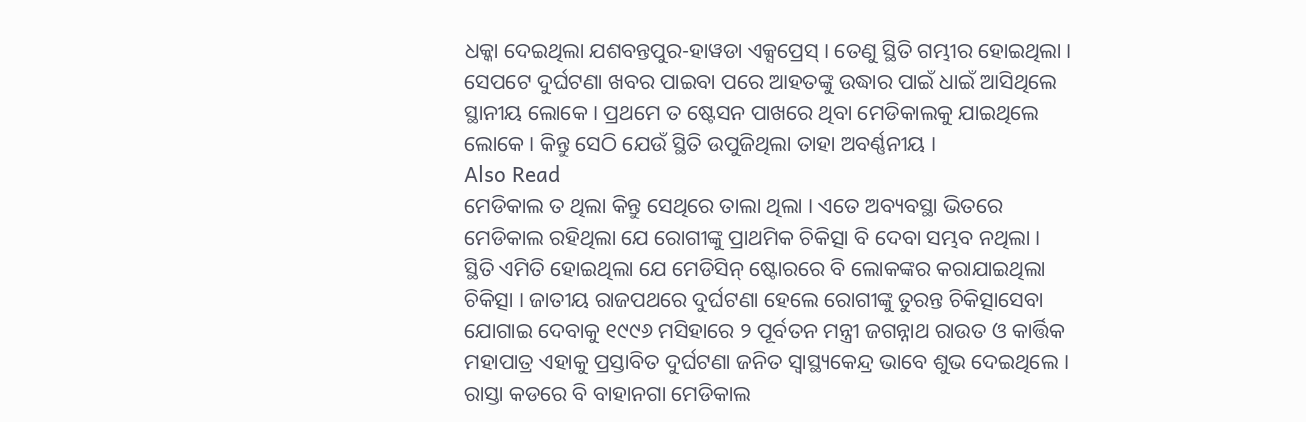ଧକ୍କା ଦେଇଥିଲା ଯଶବନ୍ତପୁର-ହାୱଡା ଏକ୍ସପ୍ରେସ୍ । ତେଣୁ ସ୍ଥିତି ଗମ୍ଭୀର ହୋଇଥିଲା । ସେପଟେ ଦୁର୍ଘଟଣା ଖବର ପାଇବା ପରେ ଆହତଙ୍କୁ ଉଦ୍ଧାର ପାଇଁ ଧାଇଁ ଆସିଥିଲେ ସ୍ଥାନୀୟ ଲୋକେ । ପ୍ରଥମେ ତ ଷ୍ଟେସନ ପାଖରେ ଥିବା ମେଡିକାଲକୁ ଯାଇଥିଲେ ଲୋକେ । କିନ୍ତୁ ସେଠି ଯେଉଁ ସ୍ଥିତି ଉପୁଜିଥିଲା ତାହା ଅବର୍ଣ୍ଣନୀୟ ।
Also Read
ମେଡିକାଲ ତ ଥିଲା କିନ୍ତୁ ସେଥିରେ ତାଲା ଥିଲା । ଏତେ ଅବ୍ୟବସ୍ଥା ଭିତରେ ମେଡିକାଲ ରହିଥିଲା ଯେ ରୋଗୀଙ୍କୁ ପ୍ରାଥମିକ ଚିକିତ୍ସା ବି ଦେବା ସମ୍ଭବ ନଥିଲା । ସ୍ଥିତି ଏମିତି ହୋଇଥିଲା ଯେ ମେଡିସିନ୍ ଷ୍ଟୋରରେ ବି ଲୋକଙ୍କର କରାଯାଇଥିଲା ଚିକିତ୍ସା । ଜାତୀୟ ରାଜପଥରେ ଦୁର୍ଘଟଣା ହେଲେ ରୋଗୀଙ୍କୁ ତୁରନ୍ତ ଚିକିତ୍ସାସେବା ଯୋଗାଇ ଦେବାକୁ ୧୯୯୬ ମସିହାରେ ୨ ପୂର୍ବତନ ମନ୍ତ୍ରୀ ଜଗନ୍ନାଥ ରାଉତ ଓ କାର୍ତ୍ତିକ ମହାପାତ୍ର ଏହାକୁ ପ୍ରସ୍ତାବିତ ଦୁର୍ଘଟଣା ଜନିତ ସ୍ୱାସ୍ଥ୍ୟକେନ୍ଦ୍ର ଭାବେ ଶୁଭ ଦେଇଥିଲେ । ରାସ୍ତା କଡରେ ବି ବାହାନଗା ମେଡିକାଲ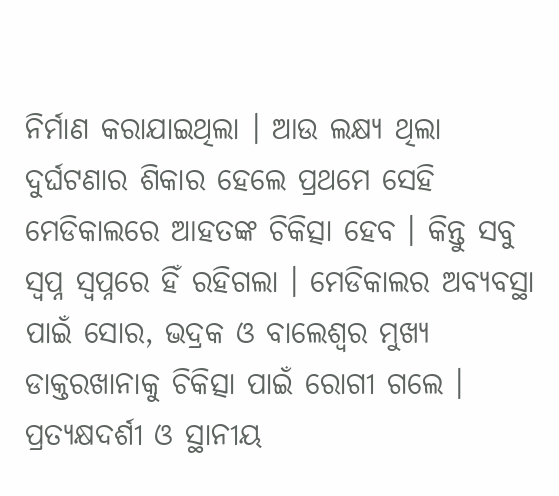ନିର୍ମାଣ କରାଯାଇଥିଲା । ଆଉ ଲକ୍ଷ୍ୟ ଥିଲା ଦୁର୍ଘଟଣାର ଶିକାର ହେଲେ ପ୍ରଥମେ ସେହି ମେଡିକାଲରେ ଆହତଙ୍କ ଚିକିତ୍ସା ହେବ । କିନ୍ତୁ ସବୁ ସ୍ୱପ୍ନ ସ୍ୱପ୍ନରେ ହିଁ ରହିଗଲା । ମେଡିକାଲର ଅବ୍ୟବସ୍ଥା ପାଇଁ ସୋର, ଭଦ୍ରକ ଓ ବାଲେଶ୍ୱର ମୁଖ୍ୟ ଡାକ୍ତରଖାନାକୁ ଚିକିତ୍ସା ପାଇଁ ରୋଗୀ ଗଲେ ।
ପ୍ରତ୍ୟକ୍ଷଦର୍ଶୀ ଓ ସ୍ଥାନୀୟ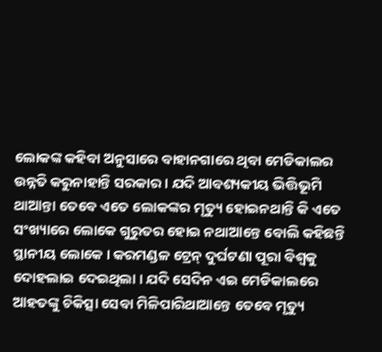ଲୋକଙ୍କ କହିବା ଅନୁସାରେ ବାହାନଗାରେ ଥିବା ମେଡିକାଲର ଉନ୍ନତି କରୁନାହାନ୍ତି ସରକାର । ଯଦି ଆବଶ୍ୟକୀୟ ଭିତ୍ତିଭୂମି ଥାଆନ୍ତା ତେବେ ଏତେ ଲୋକଙ୍କର ମୃତ୍ୟୁ ହୋଇନଥାନ୍ତି କି ଏତେ ସଂଖ୍ୟାରେ ଲୋକେ ଗୁରୁତର ହୋଇ ନଥାଆନ୍ତେ ବୋଲି କହିଛନ୍ତି ସ୍ଥାନୀୟ ଲୋକେ । କରମଣ୍ଡଳ ଟ୍ରେନ୍ ଦୁର୍ଘଟଣା ପୂରା ବିଶ୍ୱକୁ ଦୋହଲାଇ ଦେଇଥିଲା । ଯଦି ସେଦିନ ଏଇ ମେଡିକାଲରେ ଆହତଙ୍କୁ ଚିକିତ୍ସା ସେବା ମିଳିପାରିଥାଆନ୍ତେ ତେବେ ମୃତ୍ୟୁ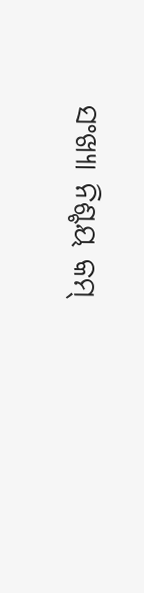ସଂଖ୍ୟା ନିଶ୍ଚୟ କମ୍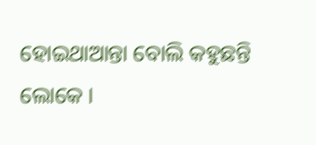ହୋଇଥାଆନ୍ତା ବୋଲି କହୁଛନ୍ତି ଲୋକେ ।